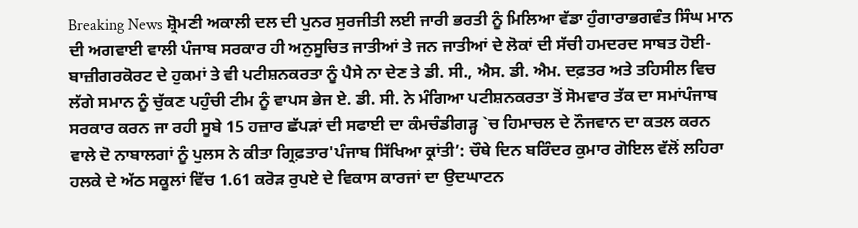Breaking News ਸ਼੍ਰੋਮਣੀ ਅਕਾਲੀ ਦਲ ਦੀ ਪੁਨਰ ਸੁਰਜੀਤੀ ਲਈ ਜਾਰੀ ਭਰਤੀ ਨੂੰ ਮਿਲਿਆ ਵੱਡਾ ਹੁੰਗਾਰਾਭਗਵੰਤ ਸਿੰਘ ਮਾਨ ਦੀ ਅਗਵਾਈ ਵਾਲੀ ਪੰਜਾਬ ਸਰਕਾਰ ਹੀ ਅਨੁਸੂਚਿਤ ਜਾਤੀਆਂ ਤੇ ਜਨ ਜਾਤੀਆਂ ਦੇ ਲੋਕਾਂ ਦੀ ਸੱਚੀ ਹਮਦਰਦ ਸਾਬਤ ਹੋਈ-ਬਾਜ਼ੀਗਰਕੋਰਟ ਦੇ ਹੁਕਮਾਂ ਤੇ ਵੀ ਪਟੀਸ਼ਨਕਰਤਾ ਨੂੰ ਪੈਸੇ ਨਾ ਦੇਣ ਤੇ ਡੀ. ਸੀ., ਐਸ. ਡੀ. ਐਮ. ਦਫ਼ਤਰ ਅਤੇ ਤਹਿਸੀਲ ਵਿਚ ਲੱਗੇ ਸਮਾਨ ਨੂੰ ਚੁੱਕਣ ਪਹੁੰਚੀ ਟੀਮ ਨੂੰ ਵਾਪਸ ਭੇਜ ਏ. ਡੀ. ਸੀ. ਨੇ ਮੰਗਿਆ ਪਟੀਸ਼ਨਕਰਤਾ ਤੋਂ ਸੋਮਵਾਰ ਤੱਕ ਦਾ ਸਮਾਂਪੰਜਾਬ ਸਰਕਾਰ ਕਰਨ ਜਾ ਰਹੀ ਸੂਬੇ 15 ਹਜ਼ਾਰ ਛੱਪੜਾਂ ਦੀ ਸਫਾਈ ਦਾ ਕੰਮਚੰਡੀਗੜ੍ਹ `ਚ ਹਿਮਾਚਲ ਦੇ ਨੌਜਵਾਨ ਦਾ ਕਤਲ ਕਰਨ ਵਾਲੇ ਦੋ ਨਾਬਾਲਗਾਂ ਨੂੰ ਪੁਲਸ ਨੇ ਕੀਤਾ ਗ੍ਰਿਫ਼ਤਾਰ'ਪੰਜਾਬ ਸਿੱਖਿਆ ਕ੍ਰਾਂਤੀ’: ਚੌਥੇ ਦਿਨ ਬਰਿੰਦਰ ਕੁਮਾਰ ਗੋਇਲ ਵੱਲੋਂ ਲਹਿਰਾ ਹਲਕੇ ਦੇ ਅੱਠ ਸਕੂਲਾਂ ਵਿੱਚ 1.61 ਕਰੋੜ ਰੁਪਏ ਦੇ ਵਿਕਾਸ ਕਾਰਜਾਂ ਦਾ ਉਦਘਾਟਨ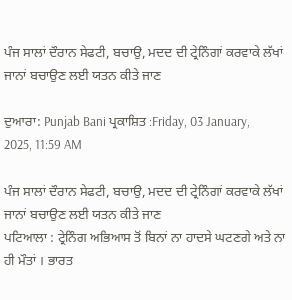ਪੰਜ ਸਾਲਾਂ ਦੌਰਾਨ ਸੇਫਟੀ, ਬਚਾਉ, ਮਦਦ ਦੀ ਟ੍ਰੇਨਿੰਗਾਂ ਕਰਵਾਕੇ ਲੱਖਾਂ ਜਾਨਾਂ ਬਚਾਉਣ ਲਈ ਯਤਨ ਕੀਤੇ ਜਾਣ

ਦੁਆਰਾ: Punjab Bani ਪ੍ਰਕਾਸ਼ਿਤ :Friday, 03 January, 2025, 11:59 AM

ਪੰਜ ਸਾਲਾਂ ਦੌਰਾਨ ਸੇਫਟੀ, ਬਚਾਉ, ਮਦਦ ਦੀ ਟ੍ਰੇਨਿੰਗਾਂ ਕਰਵਾਕੇ ਲੱਖਾਂ ਜਾਨਾਂ ਬਚਾਉਣ ਲਈ ਯਤਨ ਕੀਤੇ ਜਾਣ
ਪਟਿਆਲਾ : ਟ੍ਰੇਨਿੰਗ ਅਭਿਆਸ ਤੋਂ ਬਿਨਾਂ ਨਾ ਹਾਦਸੇ ਘਟਣਗੇ ਅਤੇ ਨਾ ਹੀ ਮੌਤਾਂ । ਭਾਰਤ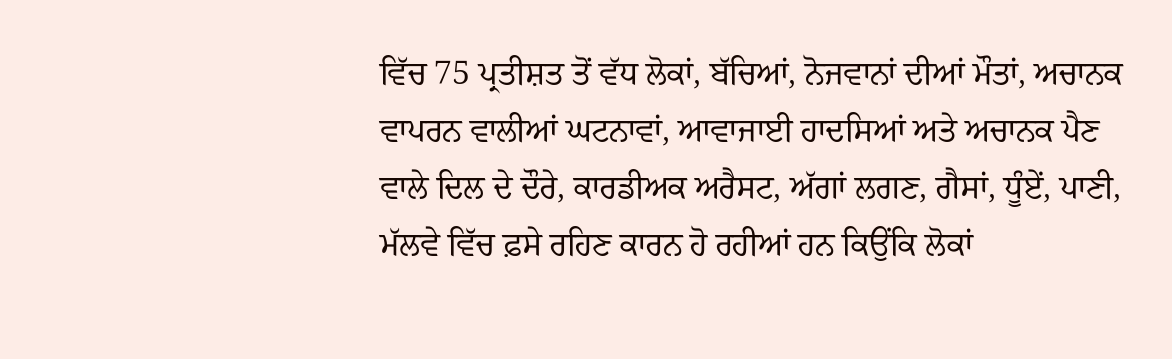ਵਿੱਚ 75 ਪ੍ਰਤੀਸ਼ਤ ਤੋਂ ਵੱਧ ਲੋਕਾਂ, ਬੱਚਿਆਂ, ਨੋਜਵਾਨਾਂ ਦੀਆਂ ਮੌਤਾਂ, ਅਚਾਨਕ ਵਾਪਰਨ ਵਾਲੀਆਂ ਘਟਨਾਵਾਂ, ਆਵਾਜਾਈ ਹਾਦਸਿਆਂ ਅਤੇ ਅਚਾਨਕ ਪੈਣ ਵਾਲੇ ਦਿਲ ਦੇ ਦੌਰੇ, ਕਾਰਡੀਅਕ ਅਰੈਸਟ, ਅੱਗਾਂ ਲਗਣ, ਗੈਸਾਂ, ਧੂੰਏਂ, ਪਾਣੀ, ਮੱਲਵੇ ਵਿੱਚ ਫ਼ਸੇ ਰਹਿਣ ਕਾਰਨ ਹੋ ਰਹੀਆਂ ਹਨ ਕਿਉਂਕਿ ਲੋਕਾਂ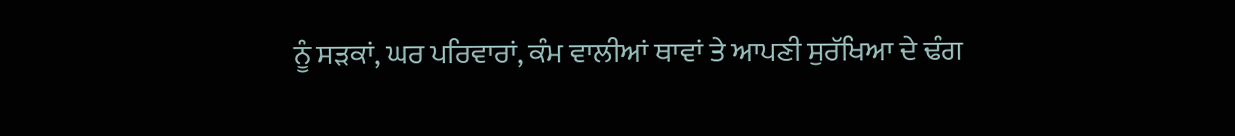ਨੂੰ ਸੜਕਾਂ, ਘਰ ਪਰਿਵਾਰਾਂ, ਕੰਮ ਵਾਲੀਆਂ ਥਾਵਾਂ ਤੇ ਆਪਣੀ ਸੁਰੱਖਿਆ ਦੇ ਢੰਗ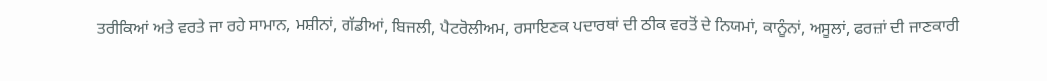ਤਰੀਕਿਆਂ ਅਤੇ ਵਰਤੇ ਜਾ ਰਹੇ ਸਾਮਾਨ, ਮਸ਼ੀਨਾਂ, ਗੱਡੀਆਂ, ਬਿਜਲੀ, ਪੈਟਰੋਲੀਅਮ, ਰਸਾਇਣਕ ਪਦਾਰਥਾਂ ਦੀ ਠੀਕ ਵਰਤੋਂ ਦੇ ਨਿਯਮਾਂ, ਕਾਨੂੰਨਾਂ, ਅਸੂਲਾਂ, ਫਰਜ਼ਾਂ ਦੀ ਜਾਣਕਾਰੀ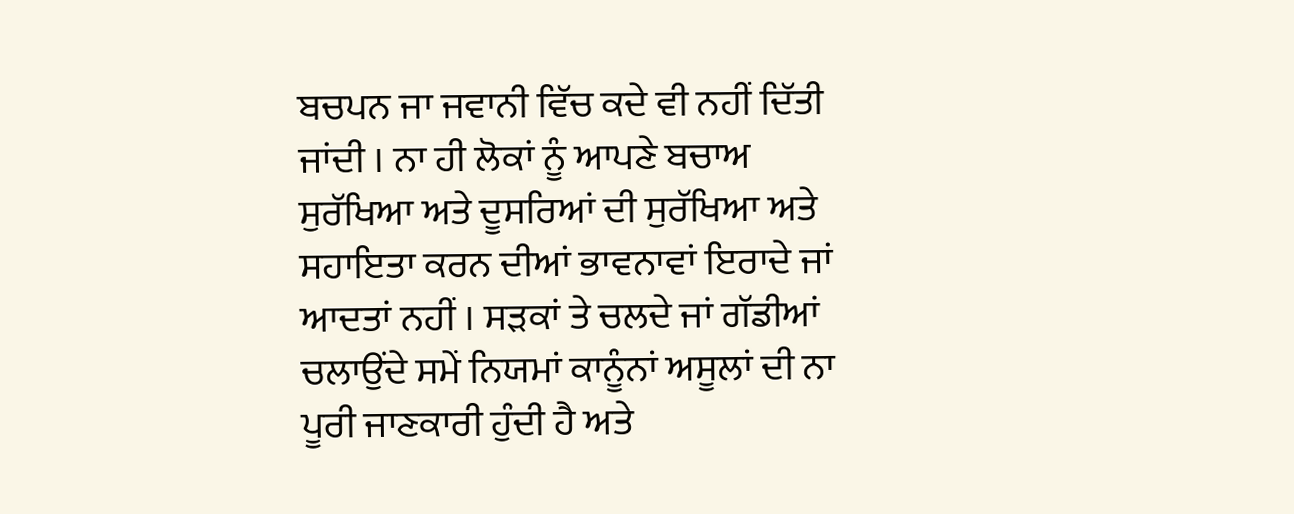ਬਚਪਨ ਜਾ ਜਵਾਨੀ ਵਿੱਚ ਕਦੇ ਵੀ ਨਹੀਂ ਦਿੱਤੀ ਜਾਂਦੀ । ਨਾ ਹੀ ਲੋਕਾਂ ਨੂੰ ਆਪਣੇ ਬਚਾਅ ਸੁਰੱਖਿਆ ਅਤੇ ਦੂਸਰਿਆਂ ਦੀ ਸੁਰੱਖਿਆ ਅਤੇ ਸਹਾਇਤਾ ਕਰਨ ਦੀਆਂ ਭਾਵਨਾਵਾਂ ਇਰਾਦੇ ਜਾਂ ਆਦਤਾਂ ਨਹੀਂ । ਸੜਕਾਂ ਤੇ ਚਲਦੇ ਜਾਂ ਗੱਡੀਆਂ ਚਲਾਉਂਦੇ ਸਮੇਂ ਨਿਯਮਾਂ ਕਾਨੂੰਨਾਂ ਅਸੂਲਾਂ ਦੀ ਨਾ ਪੂਰੀ ਜਾਣਕਾਰੀ ਹੁੰਦੀ ਹੈ ਅਤੇ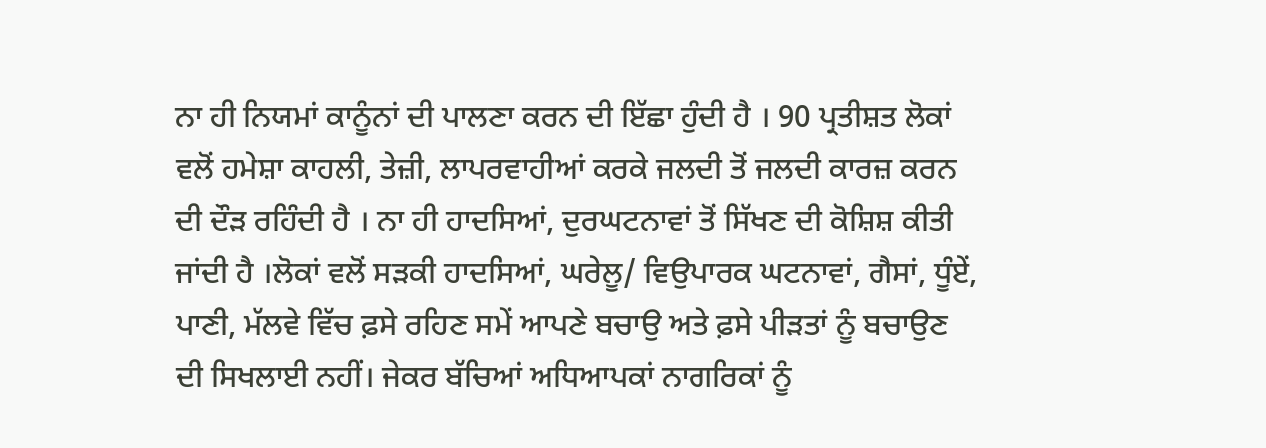ਨਾ ਹੀ ਨਿਯਮਾਂ ਕਾਨੂੰਨਾਂ ਦੀ ਪਾਲਣਾ ਕਰਨ ਦੀ ਇੱਛਾ ਹੁੰਦੀ ਹੈ । 90 ਪ੍ਰਤੀਸ਼ਤ ਲੋਕਾਂ ਵਲੋਂ ਹਮੇਸ਼ਾ ਕਾਹਲੀ, ਤੇਜ਼ੀ, ਲਾਪਰਵਾਹੀਆਂ ਕਰਕੇ ਜਲਦੀ ਤੋਂ ਜਲਦੀ ਕਾਰਜ਼ ਕਰਨ ਦੀ ਦੌੜ ਰਹਿੰਦੀ ਹੈ । ਨਾ ਹੀ ਹਾਦਸਿਆਂ, ਦੁਰਘਟਨਾਵਾਂ ਤੋਂ ਸਿੱਖਣ ਦੀ ਕੋਸ਼ਿਸ਼ ਕੀਤੀ ਜਾਂਦੀ ਹੈ ।ਲੋਕਾਂ ਵਲੋਂ ਸੜਕੀ ਹਾਦਸਿਆਂ, ਘਰੇਲੂ/ ਵਿਉਪਾਰਕ ਘਟਨਾਵਾਂ, ਗੈਸਾਂ, ਧੂੰਏਂ, ਪਾਣੀ, ਮੱਲਵੇ ਵਿੱਚ ਫ਼ਸੇ ਰਹਿਣ ਸਮੇਂ ਆਪਣੇ ਬਚਾਉ ਅਤੇ ਫ਼ਸੇ ਪੀੜਤਾਂ ਨੂੰ ਬਚਾਉਣ ਦੀ ਸਿਖਲਾਈ ਨਹੀਂ। ਜੇਕਰ ਬੱਚਿਆਂ ਅਧਿਆਪਕਾਂ ਨਾਗਰਿਕਾਂ ਨੂੰ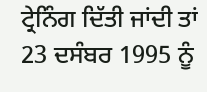ਟ੍ਰੇਨਿੰਗ ਦਿੱਤੀ ਜਾਂਦੀ ਤਾਂ 23 ਦਸੰਬਰ 1995 ਨੂੰ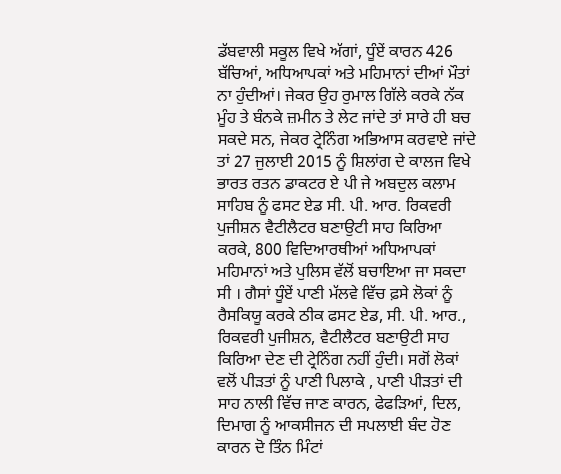ਡੱਬਵਾਲੀ ਸਕੂਲ ਵਿਖੇ ਅੱਗਾਂ, ਧੂੰਏਂ ਕਾਰਨ 426 ਬੱਚਿਆਂ, ਅਧਿਆਪਕਾਂ ਅਤੇ ਮਹਿਮਾਨਾਂ ਦੀਆਂ ਮੌਤਾਂ ਨਾ ਹੁੰਦੀਆਂ। ਜੇਕਰ ਉਹ ਰੁਮਾਲ ਗਿੱਲੇ ਕਰਕੇ ਨੱਕ ਮੂੰਹ ਤੇ ਬੰਨਕੇ ਜ਼ਮੀਨ ਤੇ ਲੇਟ ਜਾਂਦੇ ਤਾਂ ਸਾਰੇ ਹੀ ਬਚ ਸਕਦੇ ਸਨ, ਜੇਕਰ ਟ੍ਰੇਨਿੰਗ ਅਭਿਆਸ ਕਰਵਾਏ ਜਾਂਦੇ ਤਾਂ 27 ਜੁਲਾਈ 2015 ਨੂੰ ਸ਼ਿਲਾਂਗ ਦੇ ਕਾਲਜ ਵਿਖੇ ਭਾਰਤ ਰਤਨ ਡਾਕਟਰ ਏ ਪੀ ਜੇ ਅਬਦੁਲ ਕਲਾਮ ਸਾਹਿਬ ਨੂੰ ਫਸਟ ਏਡ ਸੀ. ਪੀ. ਆਰ. ਰਿਕਵਰੀ ਪੁਜੀਸ਼ਨ ਵੈਟੀਲੈਟਰ ਬਣਾਉਟੀ ਸਾਹ ਕਿਰਿਆ ਕਰਕੇ, 800 ਵਿਦਿਆਰਥੀਆਂ ਅਧਿਆਪਕਾਂ ਮਹਿਮਾਨਾਂ ਅਤੇ ਪੁਲਿਸ ਵੱਲੋਂ ਬਚਾਇਆ ਜਾ ਸਕਦਾ ਸੀ । ਗੈਸਾਂ ਧੂੰਏਂ ਪਾਣੀ ਮੱਲਵੇ ਵਿੱਚ ਫ਼ਸੇ ਲੋਕਾਂ ਨੂੰ ਰੈਸਕਿਯੂ ਕਰਕੇ ਠੀਕ ਫਸਟ ਏਡ, ਸੀ. ਪੀ. ਆਰ., ਰਿਕਵਰੀ ਪੁਜੀਸ਼ਨ, ਵੈਟੀਲੈਟਰ ਬਣਾਉਟੀ ਸਾਹ ਕਿਰਿਆ ਦੇਣ ਦੀ ਟ੍ਰੇਨਿੰਗ ਨਹੀਂ ਹੁੰਦੀ। ਸਗੋਂ ਲੋਕਾਂ ਵਲੋਂ ਪੀੜਤਾਂ ਨੂੰ ਪਾਣੀ ਪਿਲਾਕੇ , ਪਾਣੀ ਪੀੜਤਾਂ ਦੀ ਸਾਹ ਨਾਲੀ ਵਿੱਚ ਜਾਣ ਕਾਰਨ, ਫੇਫੜਿਆਂ, ਦਿਲ, ਦਿਮਾਗ ਨੂੰ ਆਕਸੀਜਨ ਦੀ ਸਪਲਾਈ ਬੰਦ ਹੋਣ ਕਾਰਨ ਦੋ ਤਿੰਨ ਮਿੰਟਾਂ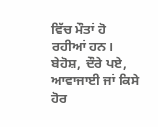ਵਿੱਚ ਮੌਤਾਂ ਹੋ ਰਹੀਆਂ ਹਨ। ਬੇਹੋਸ਼, ਦੌਰੇ ਪਏ, ਆਵਾਜਾਈ ਜਾਂ ਕਿਸੇ ਹੋਰ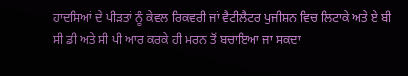ਹਾਦਸਿਆਂ ਦੇ ਪੀੜਤਾਂ ਨੂੰ ਕੇਵਲ ਰਿਕਵਰੀ ਜਾਂ ਵੈਟੀਲੈਟਰ ਪੁਜੀਸ਼ਨ ਵਿਚ ਲਿਟਾਕੇ ਅਤੇ ਏ ਬੀ ਸੀ ਡੀ ਅਤੇ ਸੀ ਪੀ ਆਰ ਕਰਕੇ ਹੀ ਮਰਨ ਤੋਂ ਬਚਾਇਆ ਜਾ ਸਕਦਾ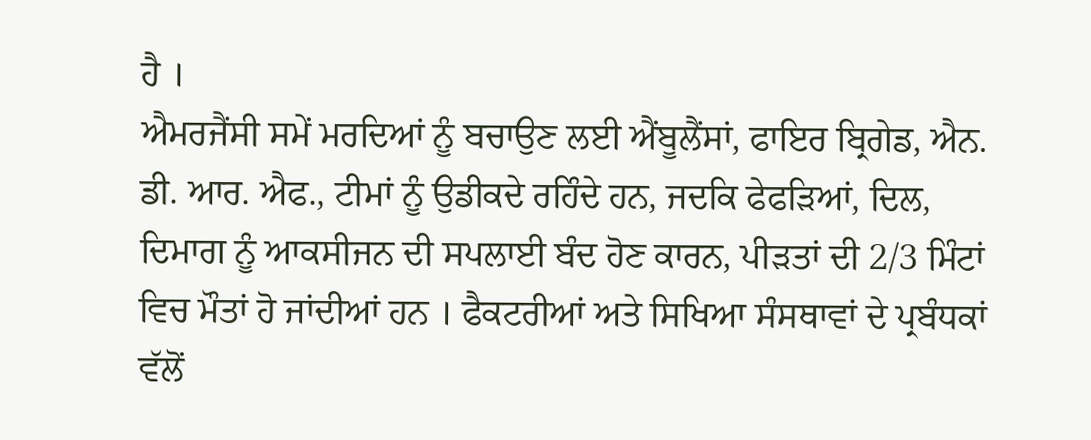ਹੈ ।
ਐਮਰਜੈਂਸੀ ਸਮੇਂ ਮਰਦਿਆਂ ਨੂੰ ਬਚਾਉਣ ਲਈ ਐਂਬੂਲੈਂਸਾਂ, ਫਾਇਰ ਬ੍ਰਿਗੇਡ, ਐਨ. ਡੀ. ਆਰ. ਐਫ., ਟੀਮਾਂ ਨੂੰ ਉਡੀਕਦੇ ਰਹਿੰਦੇ ਹਨ, ਜਦਕਿ ਫੇਫੜਿਆਂ, ਦਿਲ, ਦਿਮਾਗ ਨੂੰ ਆਕਸੀਜਨ ਦੀ ਸਪਲਾਈ ਬੰਦ ਹੋਣ ਕਾਰਨ, ਪੀੜਤਾਂ ਦੀ 2/3 ਮਿੰਟਾਂ ਵਿਚ ਮੌਤਾਂ ਹੋ ਜਾਂਦੀਆਂ ਹਨ । ਫੈਕਟਰੀਆਂ ਅਤੇ ਸਿਖਿਆ ਸੰਸਥਾਵਾਂ ਦੇ ਪ੍ਰਬੰਧਕਾਂ ਵੱਲੋਂ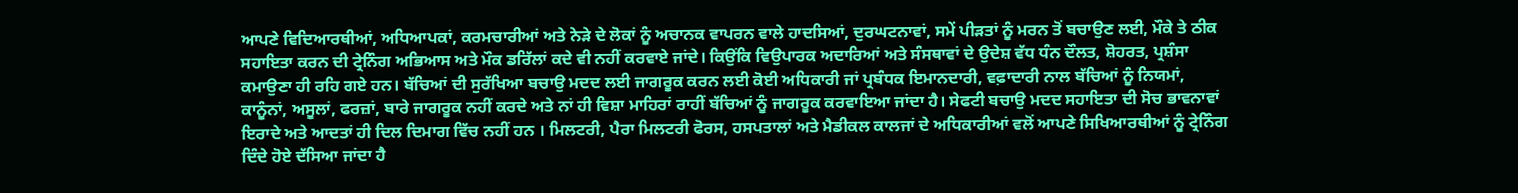ਆਪਣੇ ਵਿਦਿਆਰਥੀਆਂ, ਅਧਿਆਪਕਾਂ, ਕਰਮਚਾਰੀਆਂ ਅਤੇ ਨੇੜੇ ਦੇ ਲੋਕਾਂ ਨੂੰ ਅਚਾਨਕ ਵਾਪਰਨ ਵਾਲੇ ਹਾਦਸਿਆਂ, ਦੁਰਘਟਨਾਵਾਂ, ਸਮੇਂ ਪੀੜਤਾਂ ਨੂੰ ਮਰਨ ਤੋਂ ਬਚਾਉਣ ਲਈ, ਮੌਕੇ ਤੇ ਠੀਕ ਸਹਾਇਤਾ ਕਰਨ ਦੀ ਟ੍ਰੇਨਿੰਗ ਅਭਿਆਸ ਅਤੇ ਮੌਕ ਡਰਿੱਲਾਂ ਕਦੇ ਵੀ ਨਹੀਂ ਕਰਵਾਏ ਜਾਂਦੇ। ਕਿਉਂਕਿ ਵਿਉਪਾਰਕ ਅਦਾਰਿਆਂ ਅਤੇ ਸੰਸਥਾਵਾਂ ਦੇ ਉਦੇਸ਼ ਵੱਧ ਧੰਨ ਦੌਲਤ, ਸ਼ੋਹਰਤ, ਪ੍ਰਸ਼ੰਸਾ ਕਮਾਉਣਾ ਹੀ ਰਹਿ ਗਏ ਹਨ। ਬੱਚਿਆਂ ਦੀ ਸੁਰੱਖਿਆ ਬਚਾਉ ਮਦਦ ਲਈ ਜਾਗਰੂਕ ਕਰਨ ਲਈ ਕੋਈ ਅਧਿਕਾਰੀ ਜਾਂ ਪ੍ਰਬੰਧਕ ਇਮਾਨਦਾਰੀ, ਵਫ਼ਾਦਾਰੀ ਨਾਲ ਬੱਚਿਆਂ ਨੂੰ ਨਿਯਮਾਂ, ਕਾਨੂੰਨਾਂ, ਅਸੂਲਾਂ, ਫਰਜ਼ਾਂ, ਬਾਰੇ ਜਾਗਰੂਕ ਨਹੀਂ ਕਰਦੇ ਅਤੇ ਨਾਂ ਹੀ ਵਿਸ਼ਾ ਮਾਹਿਰਾਂ ਰਾਹੀਂ ਬੱਚਿਆਂ ਨੂੰ ਜਾਗਰੂਕ ਕਰਵਾਇਆ ਜਾਂਦਾ ਹੈ। ਸੇਫਟੀ ਬਚਾਉ ਮਦਦ ਸਹਾਇਤਾ ਦੀ ਸੋਚ ਭਾਵਨਾਵਾਂ ਇਰਾਦੇ ਅਤੇ ਆਦਤਾਂ ਹੀ ਦਿਲ ਦਿਮਾਗ ਵਿੱਚ ਨਹੀਂ ਹਨ । ਮਿਲਟਰੀ, ਪੈਰਾ ਮਿਲਟਰੀ ਫੋਰਸ, ਹਸਪਤਾਲਾਂ ਅਤੇ ਮੈਡੀਕਲ ਕਾਲਜਾਂ ਦੇ ਅਧਿਕਾਰੀਆਂ ਵਲੋਂ ਆਪਣੇ ਸਿਖਿਆਰਥੀਆਂ ਨੂੰ ਟ੍ਰੇਨਿੰਗ ਦਿੰਦੇ ਹੋਏ ਦੱਸਿਆ ਜਾਂਦਾ ਹੈ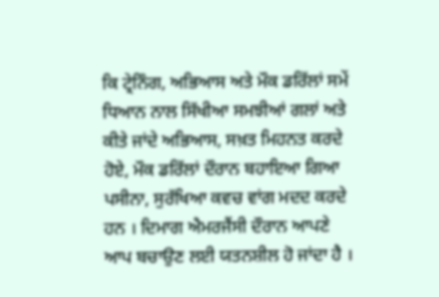ਕਿ ਟ੍ਰੇਨਿੰਗ, ਅਭਿਆਸ ਅਤੇ ਮੌਕ ਡਰਿੱਲਾਂ ਸਮੇਂ ਧਿਆਨ ਨਾਲ ਸਿੱਖੀਆ ਸਮਝੀਆਂ ਗਲਾਂ ਅਤੇ ਕੀਤੇ ਜਾਂਦੇ ਅਭਿਆਸ, ਸਖ਼ਤ ਮਿਹਨਤ ਕਰਦੇ ਹੋਏ, ਮੌਕ ਡਰਿੱਲਾਂ ਦੌਰਾਨ ਬਹਾਇਆ ਗਿਆ ਪਸੀਨਾ, ਸੁਰੱਖਿਆ ਕਵਚ ਵਾਂਗ ਮਦਦ ਕਰਦੇ ਹਨ । ਦਿਮਾਗ ਐਮਰਜੈਂਸੀ ਦੌਰਾਨ ਆਪਣੇ ਆਪ ਬਚਾਉਣ ਲਈ ਯਤਨਸ਼ੀਲ ਹੋ ਜਾਂਦਾ ਹੈ ।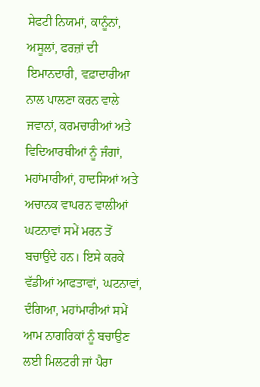ਸੇਫਟੀ ਨਿਯਮਾਂ, ਕਾਨੂੰਨਾਂ, ਅਸੂਲਾਂ, ਫਰਜ਼ਾਂ ਦੀ ਇਮਾਨਦਾਰੀ, ਵਫ਼ਾਦਾਰੀਆ ਨਾਲ ਪਾਲਣਾ ਕਰਨ ਵਾਲੇ ਜਵਾਨਾਂ, ਕਰਮਚਾਰੀਆਂ ਅਤੇ ਵਿਦਿਆਰਥੀਆਂ ਨੂੰ ਜੰਗਾਂ, ਮਹਾਂਮਾਰੀਆਂ, ਹਾਦਸਿਆਂ ਅਤੇ ਅਚਾਨਕ ਵਾਪਰਨ ਵਾਲੀਆਂ ਘਟਨਾਵਾਂ ਸਮੇਂ ਮਰਨ ਤੋਂ ਬਚਾਉਂਦੇ ਹਨ। ਇਸੇ ਕਰਕੇ ਵੱਡੀਆਂ ਆਫਤਾਵਾਂ, ਘਟਨਾਵਾਂ, ਦੰਗਿਆ, ਮਹਾਂਮਾਰੀਆਂ ਸਮੇਂ ਆਮ ਨਾਗਰਿਕਾਂ ਨੂੰ ਬਚਾਉਣ ਲਈ ਮਿਲਟਰੀ ਜਾਂ ਪੈਰਾ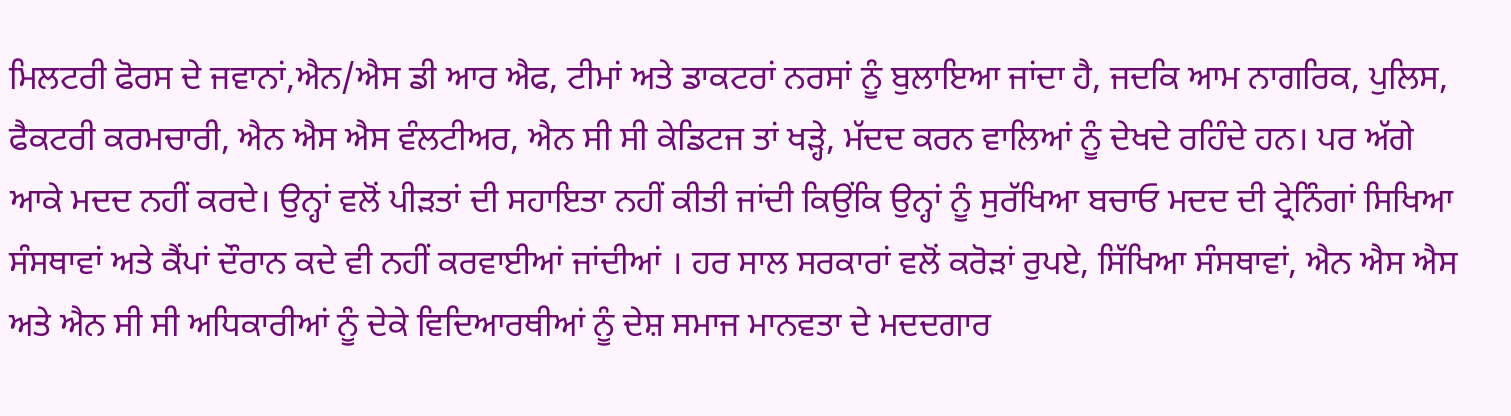ਮਿਲਟਰੀ ਫੋਰਸ ਦੇ ਜਵਾਨਾਂ,ਐਨ/ਐਸ ਡੀ ਆਰ ਐਫ, ਟੀਮਾਂ ਅਤੇ ਡਾਕਟਰਾਂ ਨਰਸਾਂ ਨੂੰ ਬੁਲਾਇਆ ਜਾਂਦਾ ਹੈ, ਜਦਕਿ ਆਮ ਨਾਗਰਿਕ, ਪੁਲਿਸ, ਫੈਕਟਰੀ ਕਰਮਚਾਰੀ, ਐਨ ਐਸ ਐਸ ਵੰਲਟੀਅਰ, ਐਨ ਸੀ ਸੀ ਕੇਡਿਟਜ ਤਾਂ ਖੜ੍ਹੇ, ਮੱਦਦ ਕਰਨ ਵਾਲਿਆਂ ਨੂੰ ਦੇਖਦੇ ਰਹਿੰਦੇ ਹਨ। ਪਰ ਅੱਗੇ ਆਕੇ ਮਦਦ ਨਹੀਂ ਕਰਦੇ। ਉਨ੍ਹਾਂ ਵਲੋਂ ਪੀੜਤਾਂ ਦੀ ਸਹਾਇਤਾ ਨਹੀਂ ਕੀਤੀ ਜਾਂਦੀ ਕਿਉਂਕਿ ਉਨ੍ਹਾਂ ਨੂੰ ਸੁਰੱਖਿਆ ਬਚਾਓ ਮਦਦ ਦੀ ਟ੍ਰੇਨਿੰਗਾਂ ਸਿਖਿਆ ਸੰਸਥਾਵਾਂ ਅਤੇ ਕੈਂਪਾਂ ਦੌਰਾਨ ਕਦੇ ਵੀ ਨਹੀਂ ਕਰਵਾਈਆਂ ਜਾਂਦੀਆਂ । ਹਰ ਸਾਲ ਸਰਕਾਰਾਂ ਵਲੋਂ ਕਰੋੜਾਂ ਰੁਪਏ, ਸਿੱਖਿਆ ਸੰਸਥਾਵਾਂ, ਐਨ ਐਸ ਐਸ ਅਤੇ ਐਨ ਸੀ ਸੀ ਅਧਿਕਾਰੀਆਂ ਨੂੰ ਦੇਕੇ ਵਿਦਿਆਰਥੀਆਂ ਨੂੰ ਦੇਸ਼ ਸਮਾਜ ਮਾਨਵਤਾ ਦੇ ਮਦਦਗਾਰ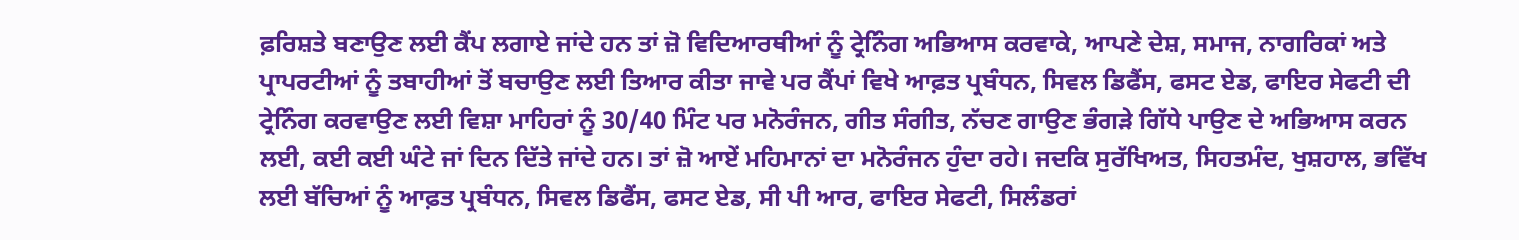ਫ਼ਰਿਸ਼ਤੇ ਬਣਾਉਣ ਲਈ ਕੈਂਪ ਲਗਾਏ ਜਾਂਦੇ ਹਨ ਤਾਂ ਜ਼ੋ ਵਿਦਿਆਰਥੀਆਂ ਨੂੰ ਟ੍ਰੇਨਿੰਗ ਅਭਿਆਸ ਕਰਵਾਕੇ, ਆਪਣੇ ਦੇਸ਼, ਸਮਾਜ, ਨਾਗਰਿਕਾਂ ਅਤੇ ਪ੍ਰਾਪਰਟੀਆਂ ਨੂੰ ਤਬਾਹੀਆਂ ਤੋਂ ਬਚਾਉਣ ਲਈ ਤਿਆਰ ਕੀਤਾ ਜਾਵੇ ਪਰ ਕੈਂਪਾਂ ਵਿਖੇ ਆਫ਼ਤ ਪ੍ਰਬੰਧਨ, ਸਿਵਲ ਡਿਫੈਂਸ, ਫਸਟ ਏਡ, ਫਾਇਰ ਸੇਫਟੀ ਦੀ ਟ੍ਰੇਨਿੰਗ ਕਰਵਾਉਣ ਲਈ ਵਿਸ਼ਾ ਮਾਹਿਰਾਂ ਨੂੰ 30/40 ਮਿੰਟ ਪਰ ਮਨੋਰੰਜਨ, ਗੀਤ ਸੰਗੀਤ, ਨੱਚਣ ਗਾਉਣ ਭੰਗੜੇ ਗਿੱਧੇ ਪਾਉਣ ਦੇ ਅਭਿਆਸ ਕਰਨ ਲਈ, ਕਈ ਕਈ ਘੰਟੇ ਜਾਂ ਦਿਨ ਦਿੱਤੇ ਜਾਂਦੇ ਹਨ। ਤਾਂ ਜ਼ੋ ਆਏਂ ਮਹਿਮਾਨਾਂ ਦਾ ਮਨੋਰੰਜਨ ਹੁੰਦਾ ਰਹੇ। ਜਦਕਿ ਸੁਰੱਖਿਅਤ, ਸਿਹਤਮੰਦ, ਖੁਸ਼ਹਾਲ, ਭਵਿੱਖ ਲਈ ਬੱਚਿਆਂ ਨੂੰ ਆਫ਼ਤ ਪ੍ਰਬੰਧਨ, ਸਿਵਲ ਡਿਫੈਂਸ, ਫਸਟ ਏਡ, ਸੀ ਪੀ ਆਰ, ਫਾਇਰ ਸੇਫਟੀ, ਸਿਲੰਡਰਾਂ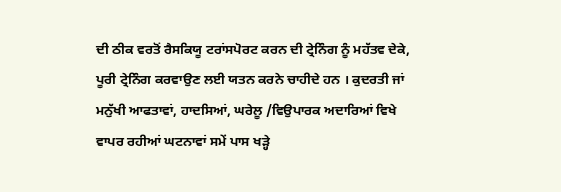ਦੀ ਠੀਕ ਵਰਤੋਂ ਰੈਸਕਿਯੂ ਟਰਾਂਸਪੋਰਟ ਕਰਨ ਦੀ ਟ੍ਰੇਨਿੰਗ ਨੂੰ ਮਹੱਤਵ ਦੇਕੇ, ਪੂਰੀ ਟ੍ਰੇਨਿੰਗ ਕਰਵਾਉਣ ਲਈ ਯਤਨ ਕਰਨੇ ਚਾਹੀਦੇ ਹਨ । ਕੁਦਰਤੀ ਜਾਂ ਮਨੁੱਖੀ ਆਫਤਾਵਾਂ, ਹਾਦਸਿਆਂ, ਘਰੇਲੂ /ਵਿਉਪਾਰਕ ਅਦਾਰਿਆਂ ਵਿਖੇ ਵਾਪਰ ਰਹੀਆਂ ਘਟਨਾਵਾਂ ਸਮੇਂ ਪਾਸ ਖੜ੍ਹੇ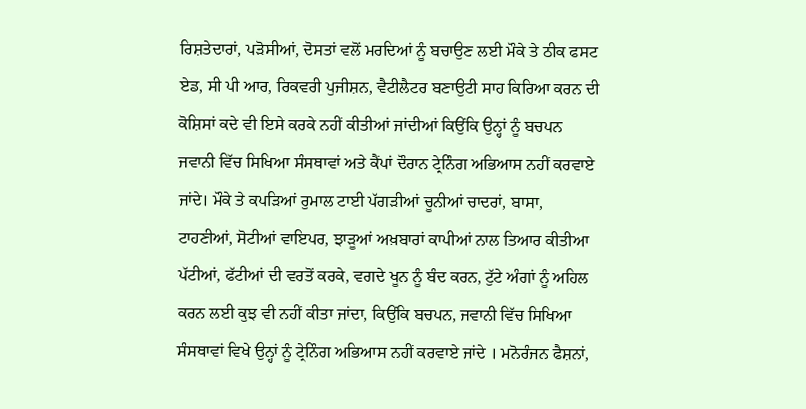ਰਿਸ਼ਤੇਦਾਰਾਂ, ਪੜੋਸੀਆਂ, ਦੋਸਤਾਂ ਵਲੋਂ ਮਰਦਿਆਂ ਨੂੰ ਬਚਾਉਣ ਲਈ ਮੌਕੇ ਤੇ ਠੀਕ ਫਸਟ ਏਡ, ਸੀ ਪੀ ਆਰ, ਰਿਕਵਰੀ ਪੁਜੀਸ਼ਨ, ਵੈਟੀਲੈਟਰ ਬਣਾਉਟੀ ਸਾਹ ਕਿਰਿਆ ਕਰਨ ਦੀ ਕੋਸ਼ਿਸਾਂ ਕਦੇ ਵੀ ਇਸੇ ਕਰਕੇ ਨਹੀਂ ਕੀਤੀਆਂ ਜਾਂਦੀਆਂ ਕਿਉਂਕਿ ਉਨ੍ਹਾਂ ਨੂੰ ਬਚਪਨ ਜਵਾਨੀ ਵਿੱਚ ਸਿਖਿਆ ਸੰਸਥਾਵਾਂ ਅਤੇ ਕੈਂਪਾਂ ਦੌਰਾਨ ਟ੍ਰੇਨਿੰਗ ਅਭਿਆਸ ਨਹੀਂ ਕਰਵਾਏ ਜਾਂਦੇ। ਮੌਕੇ ਤੇ ਕਪੜਿਆਂ ਰੁਮਾਲ ਟਾਈ ਪੱਗੜੀਆਂ ਚੂਨੀਆਂ ਚਾਦਰਾਂ, ਬਾਸਾ, ਟਾਹਣੀਆਂ, ਸੋਟੀਆਂ ਵਾਇਪਰ, ਝਾੜੂਆਂ ਅਖ਼ਬਾਰਾਂ ਕਾਪੀਆਂ ਨਾਲ ਤਿਆਰ ਕੀਤੀਆ ਪੱਟੀਆਂ, ਫੱਟੀਆਂ ਦੀ ਵਰਤੋਂ ਕਰਕੇ, ਵਗਦੇ ਖੂਨ ਨੂੰ ਬੰਦ ਕਰਨ, ਟੁੱਟੇ ਅੰਗਾਂ ਨੂੰ ਅਹਿਲ ਕਰਨ ਲਈ ਕੁਝ ਵੀ ਨਹੀਂ ਕੀਤਾ ਜਾਂਦਾ, ਕਿਉਂਕਿ ਬਚਪਨ, ਜਵਾਨੀ ਵਿੱਚ ਸਿਖਿਆ ਸੰਸਥਾਵਾਂ ਵਿਖੇ ਉਨ੍ਹਾਂ ਨੂੰ ਟ੍ਰੇਨਿੰਗ ਅਭਿਆਸ ਨਹੀਂ ਕਰਵਾਏ ਜਾਂਦੇ । ਮਨੋਰੰਜਨ ਫੈਸ਼ਨਾਂ,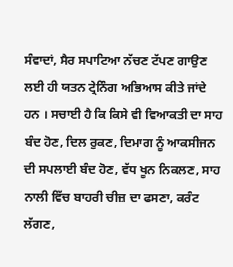ਸੰਵਾਦਾਂ, ਸੈਰ ਸਪਾਟਿਆ ਨੱਚਣ ਟੱਪਣ ਗਾਉਣ ਲਈ ਹੀ ਯਤਨ ਟ੍ਰੇਨਿੰਗ ਅਭਿਆਸ ਕੀਤੇ ਜਾਂਦੇ ਹਨ । ਸਚਾਈ ਹੈ ਕਿ ਕਿਸੇ ਵੀ ਵਿਆਕਤੀ ਦਾ ਸਾਹ ਬੰਦ ਹੋਣ, ਦਿਲ ਰੁਕਣ, ਦਿਮਾਗ ਨੂੰ ਆਕਸੀਜਨ ਦੀ ਸਪਲਾਈ ਬੰਦ ਹੋਣ, ਵੱਧ ਖੂਨ ਨਿਕਲਣ, ਸਾਹ ਨਾਲੀ ਵਿੱਚ ਬਾਹਰੀ ਚੀਜ਼ ਦਾ ਫਸਣਾ, ਕਰੰਟ ਲੱਗਣ,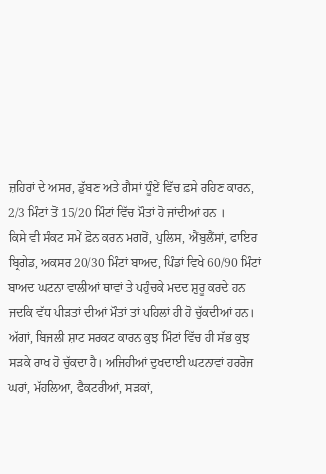ਜ਼ਹਿਰਾਂ ਦੇ ਅਸਰ, ਡੁੱਬਣ ਅਤੇ ਗੈਸਾਂ ਧੂੰਏਂ ਵਿੱਚ ਫ਼ਸੇ ਰਹਿਣ ਕਾਰਨ, 2/3 ਮਿੰਟਾਂ ਤੋਂ 15/20 ਮਿੰਟਾਂ ਵਿੱਚ ਮੌਤਾਂ ਹੋ ਜਾਂਦੀਆਂ ਹਨ ।
ਕਿਸੇ ਵੀ ਸੰਕਟ ਸਮੇਂ ਫ਼ੋਨ ਕਰਨ ਮਗਰੋਂ, ਪੁਲਿਸ, ਐਂਬੁਲੈਂਸਾਂ, ਫਾਇਰ ਬ੍ਰਿਗੇਡ, ਅਕਸਰ 20/30 ਮਿੰਟਾਂ ਬਾਅਦ, ਪਿੰਡਾਂ ਵਿਖੇ 60/90 ਮਿੰਟਾਂ ਬਾਅਦ ਘਟਨਾ ਵਾਲੀਆਂ ਥਾਵਾਂ ਤੇ ਪਹੁੰਚਕੇ ਮਦਦ ਸ਼ੁਰੂ ਕਰਦੇ ਹਨ ਜਦਕਿ ਵੱਧ ਪੀੜਤਾਂ ਦੀਆਂ ਮੌਤਾਂ ਤਾਂ ਪਹਿਲਾਂ ਹੀ ਹੋ ਚੁੱਕਦੀਆਂ ਹਨ। ਅੱਗਾਂ, ਬਿਜਲੀ ਸ਼ਾਟ ਸਰਕਟ ਕਾਰਨ ਕੁਝ ਮਿੰਟਾਂ ਵਿੱਚ ਹੀ ਸੱਭ ਕੁਝ ਸੜਕੇ ਰਾਖ ਹੋ ਚੁੱਕਦਾ ਹੈ। ਅਜਿਹੀਆਂ ਦੁਖਦਾਈ ਘਟਨਾਵਾਂ ਹਰਰੋਜ ਘਰਾਂ, ਮੱਹਲਿਆ, ਫੈਕਟਰੀਆਂ, ਸੜਕਾਂ,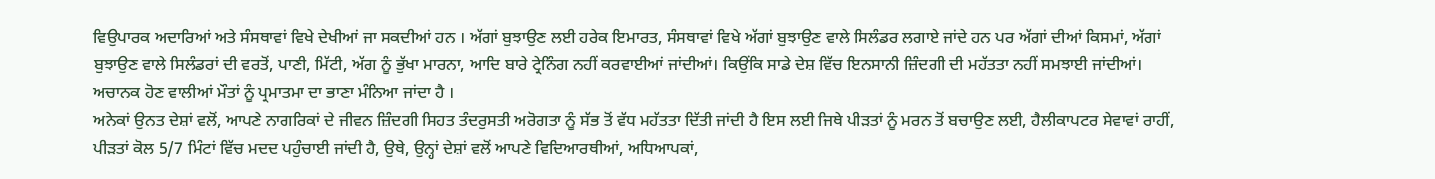ਵਿਉਪਾਰਕ ਅਦਾਰਿਆਂ ਅਤੇ ਸੰਸਥਾਵਾਂ ਵਿਖੇ ਦੇਖੀਆਂ ਜਾ ਸਕਦੀਆਂ ਹਨ । ਅੱਗਾਂ ਬੁਝਾਉਣ ਲਈ ਹਰੇਕ ਇਮਾਰਤ, ਸੰਸਥਾਵਾਂ ਵਿਖੇ ਅੱਗਾਂ ਬੁਝਾਉਣ ਵਾਲੇ ਸਿਲੰਡਰ ਲਗਾਏ ਜਾਂਦੇ ਹਨ ਪਰ ਅੱਗਾਂ ਦੀਆਂ ਕਿਸਮਾਂ, ਅੱਗਾਂ ਬੁਝਾਉਣ ਵਾਲੇ ਸਿਲੰਡਰਾਂ ਦੀ ਵਰਤੋਂ, ਪਾਣੀ, ਮਿੱਟੀ, ਅੱਗ ਨੂੰ ਭੁੱਖਾ ਮਾਰਨਾ, ਆਦਿ ਬਾਰੇ ਟ੍ਰੇਨਿੰਗ ਨਹੀਂ ਕਰਵਾਈਆਂ ਜਾਂਦੀਆਂ। ਕਿਉਂਕਿ ਸਾਡੇ ਦੇਸ਼ ਵਿੱਚ ਇਨਸਾਨੀ ਜ਼ਿੰਦਗੀ ਦੀ ਮਹੱਤਤਾ ਨਹੀਂ ਸਮਝਾਈ ਜਾਂਦੀਆਂ। ਅਚਾਨਕ ਹੋਣ ਵਾਲੀਆਂ ਮੌਤਾਂ ਨੂੰ ਪ੍ਰਮਾਤਮਾ ਦਾ ਭਾਣਾ ਮੰਨਿਆ ਜਾਂਦਾ ਹੈ ।
ਅਨੇਕਾਂ ਉਨਤ ਦੇਸ਼ਾਂ ਵਲੋਂ, ਆਪਣੇ ਨਾਗਰਿਕਾਂ ਦੇ ਜੀਵਨ ਜ਼ਿੰਦਗੀ ਸਿਹਤ ਤੰਦਰੁਸਤੀ ਅਰੋਗਤਾ ਨੂੰ ਸੱਭ ਤੋਂ ਵੱਧ ਮਹੱਤਤਾ ਦਿੱਤੀ ਜਾਂਦੀ ਹੈ ਇਸ ਲਈ ਜਿਥੇ ਪੀੜਤਾਂ ਨੂੰ ਮਰਨ ਤੋਂ ਬਚਾਉਣ ਲਈ, ਹੈਲੀਕਾਪਟਰ ਸੇਵਾਵਾਂ ਰਾਹੀਂ, ਪੀੜਤਾਂ ਕੋਲ‌ 5/7 ਮਿੰਟਾਂ ਵਿੱਚ ਮਦਦ ਪਹੁੰਚਾਈ ਜਾਂਦੀ ਹੈ, ਉਥੇ, ਉਨ੍ਹਾਂ ਦੇਸ਼ਾਂ ਵਲੋਂ ਆਪਣੇ ਵਿਦਿਆਰਥੀਆਂ, ਅਧਿਆਪਕਾਂ,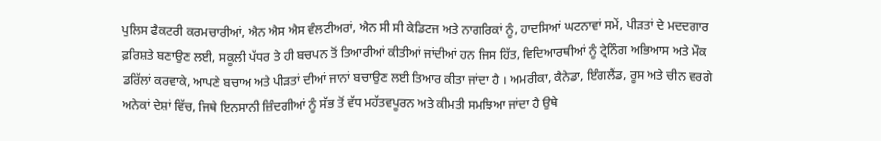ਪੁਲਿਸ ਫੈਕਟਰੀ ਕਰਮਚਾਰੀਆਂ, ਐਨ ਐਸ ਐਸ ਵੰਲਟੀਅਰਾਂ, ਐਨ ਸੀ ਸੀ ਕੇਡਿਟਜ ਅਤੇ ਨਾਗਰਿਕਾਂ ਨੂੰ, ਹਾਦਸਿਆਂ ਘਟਨਾਵਾਂ ਸਮੇਂ, ਪੀੜਤਾਂ ਦੇ ਮਦਦਗਾਰ ਫ਼ਰਿਸ਼ਤੇ ਬਣਾਉਣ ਲਈ, ਸਕੂਲੀ ਪੱਧਰ ਤੇ ਹੀ ਬਚਪਨ ਤੋਂ ਤਿਆਰੀਆਂ ਕੀਤੀਆਂ ਜਾਂਦੀਆਂ ਹਨ ਜਿਸ ਹਿੱਤ, ਵਿਦਿਆਰਥੀਆਂ ਨੂੰ ਟ੍ਰੇਨਿੰਗ ਅਭਿਆਸ ਅਤੇ ਮੌਕ ਡਰਿੱਲਾਂ ਕਰਵਾਕੇ, ਆਪਣੇ ਬਚਾਅ ਅਤੇ ਪੀੜਤਾਂ ਦੀਆਂ ਜਾਨਾਂ ਬਚਾਉਣ ਲਈ ਤਿਆਰ ਕੀਤਾ ਜਾਂਦਾ ਹੈ । ਅਮਰੀਕਾ, ਕੈਨੇਡਾ, ਇੰਗਲੈਂਡ, ਰੂਸ ਅਤੇ ਚੀਨ ਵਰਗੇ ਅਨੇਕਾਂ ਦੇਸ਼ਾਂ ਵਿੱਚ, ਜਿਥੇ ਇਨਸਾਨੀ ਜ਼ਿੰਦਗੀਆਂ ਨੂੰ ਸੱਭ ਤੋਂ ਵੱਧ ਮਹੱਤਵਪੂਰਨ ਅਤੇ ਕੀਮਤੀ ਸਮਝਿਆ ਜਾਂਦਾ ਹੈ ਉਥੇ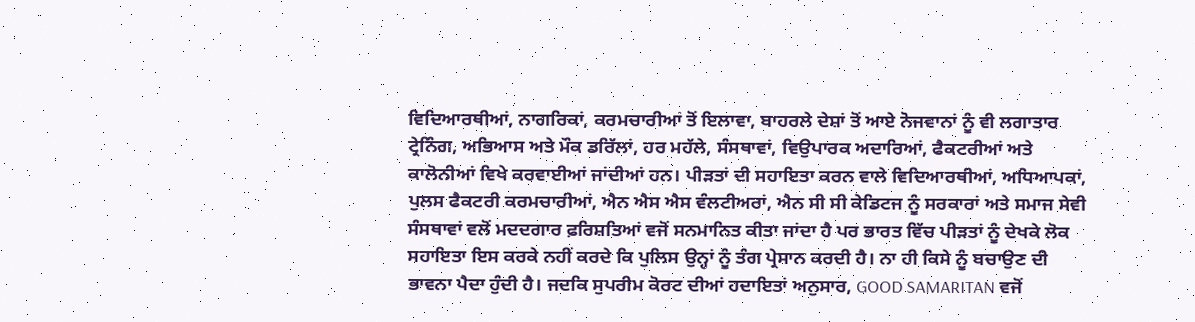ਵਿਦਿਆਰਥੀਆਂ, ਨਾਗਰਿਕਾਂ, ਕਰਮਚਾਰੀਆਂ ਤੋਂ ਇਲਾਵਾ, ਬਾਹਰਲੇ ਦੇਸ਼ਾਂ ਤੋਂ ਆਏ ਨੋਜਵਾਨਾਂ ਨੂੰ ਵੀ ਲਗਾਤਾਰ ਟ੍ਰੇਨਿੰਗ, ਅਭਿਆਸ ਅਤੇ ਮੌਕ ਡਰਿੱਲਾਂ, ਹਰ ਮਹੱਲੇ, ਸੰਸਥਾਵਾਂ, ਵਿਉਪਾਰਕ ਅਦਾਰਿਆਂ, ਫੈਕਟਰੀਆਂ ਅਤੇ ਕਾਲੋਨੀਆਂ ਵਿਖੇ ਕਰਵਾਈਆਂ ਜਾਂਦੀਆਂ ਹਨ। ਪੀੜਤਾਂ ਦੀ ਸਹਾਇਤਾ ਕਰਨ ਵਾਲੇ ਵਿਦਿਆਰਥੀਆਂ, ਅਧਿਆਪਕਾਂ, ਪੁਲਸ ਫੈਕਟਰੀ ਕਰਮਚਾਰੀਆਂ, ਐਨ ਐਸ ਐਸ ਵੰਲਟੀਅਰਾਂ, ਐਨ ਸੀ ਸੀ ਕੇਡਿਟਜ ਨੂੰ ਸਰਕਾਰਾਂ ਅਤੇ ਸਮਾਜ ਸੇਵੀ ਸੰਸਥਾਵਾਂ ਵਲੋਂ ਮਦਦਗਾਰ ਫ਼ਰਿਸ਼ਤਿਆਂ ਵਜੋਂ ਸਨਮਾਨਿਤ ਕੀਤਾ ਜਾਂਦਾ ਹੈ ਪਰ ਭਾਰਤ ਵਿੱਚ ਪੀੜਤਾਂ ਨੂੰ ਦੇਖਕੇ ਲੋਕ ਸਹਾਇਤਾ ਇਸ ਕਰਕੇ ਨਹੀਂ ਕਰਦੇ ਕਿ ਪੁਲਿਸ ਉਨ੍ਹਾਂ ਨੂੰ ਤੰਗ ਪ੍ਰੇਸਾਨ ਕਰਦੀ ਹੈ। ਨਾ ਹੀ ਕਿਸੇ ਨੂੰ ਬਚਾਉਣ ਦੀ ਭਾਵਨਾ ਪੈਦਾ ਹੁੰਦੀ ਹੈ। ਜਦਕਿ ਸੁਪਰੀਮ ਕੋਰਟ ਦੀਆਂ ਹਦਾਇਤਾਂ ਅਨੁਸਾਰ, GOOD SAMARITAN ਵਜੋਂ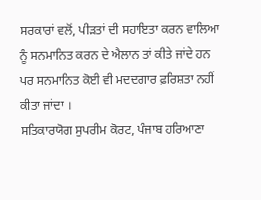ਸਰਕਾਰਾਂ ਵਲੋਂ, ਪੀੜਤਾਂ ਦੀ ਸਹਾਇਤਾ ਕਰਨ ਵਾਲਿਆ ਨੂੰ ਸਨਮਾਨਿਤ ਕਰਨ ਦੇ ਐਲਾਨ ਤਾਂ ਕੀਤੇ ਜਾਂਦੇ ਹਨ ਪਰ ਸਨਮਾਨਿਤ ਕੋਈ ਵੀ ਮਦਦਗਾਰ ਫ਼ਰਿਸ਼ਤਾ ਨਹੀਂ ਕੀਤਾ ਜਾਂਦਾ ।
ਸਤਿਕਾਰਯੋਗ ਸੁਪਰੀਮ ਕੋਰਟ, ਪੰਜਾਬ ਹਰਿਆਣਾ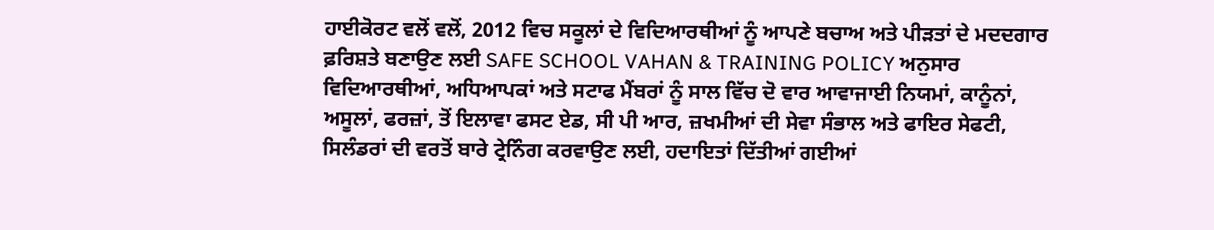ਹਾਈਕੋਰਟ ਵਲੋਂ ਵਲੋਂ, 2012 ਵਿਚ ਸਕੂਲਾਂ ਦੇ ਵਿਦਿਆਰਥੀਆਂ ਨੂੰ ਆਪਣੇ ਬਚਾਅ ਅਤੇ ਪੀੜਤਾਂ ਦੇ ਮਦਦਗਾਰ ਫ਼ਰਿਸ਼ਤੇ ਬਣਾਉਣ ਲਈ SAFE SCHOOL VAHAN & TRAINING POLICY ਅਨੁਸਾਰ ਵਿਦਿਆਰਥੀਆਂ, ਅਧਿਆਪਕਾਂ ਅਤੇ ਸਟਾਫ ਮੈਂਬਰਾਂ ਨੂੰ ਸਾਲ ਵਿੱਚ ਦੋ ਵਾਰ ਆਵਾਜਾਈ ਨਿਯਮਾਂ, ਕਾਨੂੰਨਾਂ, ਅਸੂਲਾਂ, ਫਰਜ਼ਾਂ, ਤੋਂ ਇਲਾਵਾ ਫਸਟ ਏਡ, ਸੀ ਪੀ ਆਰ, ਜ਼ਖਮੀਆਂ ਦੀ ਸੇਵਾ ਸੰਭਾਲ ਅਤੇ ਫਾਇਰ ਸੇਫਟੀ, ਸਿਲੰਡਰਾਂ ਦੀ ਵਰਤੋਂ ਬਾਰੇ ਟ੍ਰੇਨਿੰਗ ਕਰਵਾਉਣ ਲਈ, ਹਦਾਇਤਾਂ ਦਿੱਤੀਆਂ ਗਈਆਂ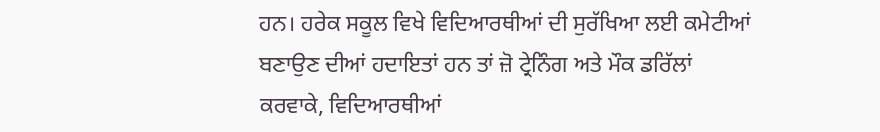ਹਨ। ਹਰੇਕ ਸਕੂਲ ਵਿਖੇ ਵਿਦਿਆਰਥੀਆਂ ਦੀ ਸੁਰੱਖਿਆ ਲਈ ਕਮੇਟੀਆਂ ਬਣਾਉਣ ਦੀਆਂ ਹਦਾਇਤਾਂ ਹਨ ਤਾਂ ਜ਼ੋ ਟ੍ਰੇਨਿੰਗ ਅਤੇ ਮੌਕ ਡਰਿੱਲਾਂ ਕਰਵਾਕੇ, ਵਿਦਿਆਰਥੀਆਂ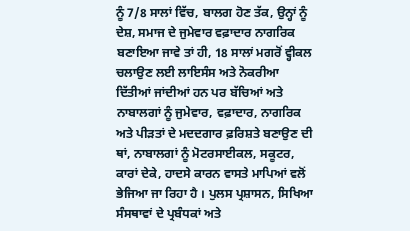ਨੂੰ 7/8 ਸਾਲਾਂ ਵਿੱਚ, ਬਾਲਗ ਹੋਣ ਤੱਕ, ਉਨ੍ਹਾਂ ਨੂੰ ਦੇਸ਼, ਸਮਾਜ ਦੇ ਜੁਮੇਵਾਰ ਵਫ਼ਾਦਾਰ ਨਾਗਰਿਕ ਬਣਾਇਆ ਜਾਵੇ ਤਾਂ ਹੀ, 18 ਸਾਲਾਂ ਮਗਰੋਂ ਵ੍ਹੀਕਲ ਚਲਾਉਣ ਲਈ ਲਾਇਸੰਸ ਅਤੇ ਨੋਕਰੀਆ ਦਿੱਤੀਆਂ ਜਾਂਦੀਆਂ ਹਨ ਪਰ ਬੱਚਿਆਂ ਅਤੇ ਨਾਬਾਲਗਾਂ ਨੂੰ ਜੁਮੇਵਾਰ, ਵਫ਼ਾਦਾਰ, ਨਾਗਰਿਕ ਅਤੇ ਪੀੜਤਾਂ ਦੇ ਮਦਦਗਾਰ ਫ਼ਰਿਸ਼ਤੇ ਬਣਾਉਣ ਦੀ ਥਾਂ, ਨਾਬਾਲਗਾਂ ਨੂੰ ਮੋਟਰਸਾਈਕਲ, ਸਕੂਟਰ, ਕਾਰਾਂ ਦੇਕੇ, ਹਾਦਸੇ ਕਾਰਨ ਵਾਸਤੇ ਮਾਪਿਆਂ ਵਲੋਂ ਭੇਜਿਆ ਜਾ ਰਿਹਾ ਹੈ । ਪੁਲਸ ਪ੍ਰਸ਼ਾਸਨ, ਸਿਖਿਆ ਸੰਸਥਾਵਾਂ ਦੇ ਪ੍ਰਬੰਧਕਾਂ ਅਤੇ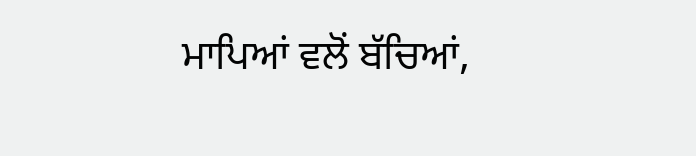ਮਾਪਿਆਂ ਵਲੋਂ ਬੱਚਿਆਂ,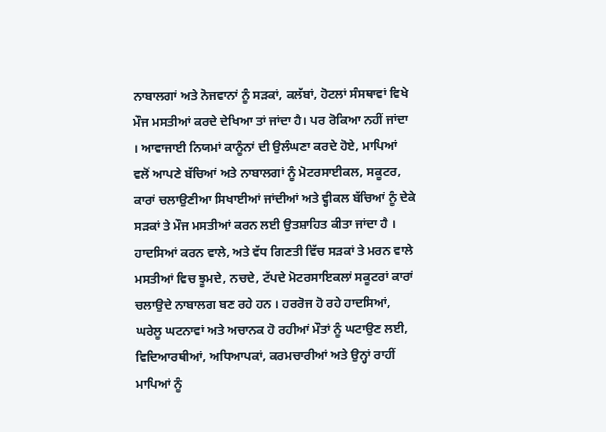ਨਾਬਾਲਗਾਂ ਅਤੇ ਨੋਜਵਾਨਾਂ ਨੂੰ ਸੜਕਾਂ, ਕਲੱਬਾਂ, ਹੋਟਲਾਂ ਸੰਸਥਾਵਾਂ ਵਿਖੇ ਮੌਜ ਮਸਤੀਆਂ ਕਰਦੇ ਦੇਖਿਆ ਤਾਂ ਜਾਂਦਾ ਹੈ। ਪਰ ਰੋਕਿਆ ਨਹੀਂ ਜਾਂਦਾ । ਆਵਾਜਾਈ ਨਿਯਮਾਂ ਕਾਨੂੰਨਾਂ ਦੀ ਉਲੰਘਣਾ ਕਰਦੇ ਹੋਏ, ਮਾਪਿਆਂ ਵਲੋਂ ਆਪਣੇ ਬੱਚਿਆਂ ਅਤੇ ਨਾਬਾਲਗਾਂ ਨੂੰ ਮੋਟਰਸਾਈਕਲ, ਸਕੂਟਰ, ਕਾਰਾਂ ਚਲਾਉਣੀਆ ਸਿਖਾਈਆਂ ਜਾਂਦੀਆਂ ਅਤੇ ਵ੍ਹੀਕਲ ਬੱਚਿਆਂ ਨੂੰ ਦੇਕੇ ਸੜਕਾਂ ਤੇ ਮੌਜ ਮਸਤੀਆਂ ਕਰਨ ਲਈ ਉਤਸ਼ਾਹਿਤ ਕੀਤਾ ਜਾਂਦਾ ਹੈ । ਹਾਦਸਿਆਂ ਕਰਨ ਵਾਲੇ, ਅਤੇ ਵੱਧ ਗਿਣਤੀ ਵਿੱਚ ਸੜਕਾਂ ਤੇ ਮਰਨ ਵਾਲੇ ਮਸਤੀਆਂ ਵਿਚ ਝੂਮਦੇ, ਨਚਦੇ, ਟੱਪਦੇ ਮੋਟਰਸਾਇਕਲਾਂ ਸਕੂਟਰਾਂ ਕਾਰਾਂ ਚਲਾਉਦੇ ਨਾਬਾਲਗ ਬਣ‌ ਰਹੇ ਹਨ । ਹਰਰੋਜ ਹੋ ਰਹੇ ਹਾਦਸਿਆਂ, ਘਰੇਲੂ ਘਟਨਾਵਾਂ ਅਤੇ ਅਚਾਨਕ ਹੋ ਰਹੀਆਂ ਮੌਤਾਂ ਨੂੰ ਘਟਾਉਣ ਲਈ, ਵਿਦਿਆਰਥੀਆਂ, ਅਧਿਆਪਕਾਂ, ਕਰਮਚਾਰੀਆਂ ਅਤੇ ਉਨ੍ਹਾਂ ਰਾਹੀਂ ਮਾਪਿਆਂ ਨੂੰ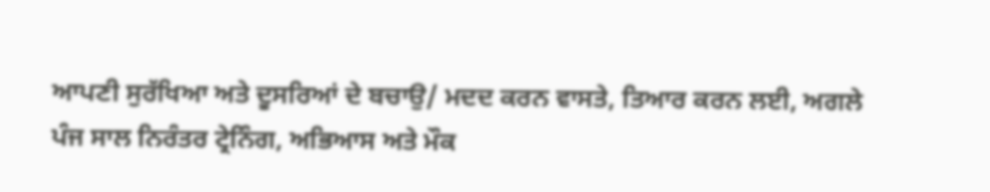ਆਪਣੀ ਸੁਰੱਖਿਆ ਅਤੇ ਦੂਸਰਿਆਂ ਦੇ ਬਚਾਉ/ ਮਦਦ ਕਰਨ ਵਾਸਤੇ, ਤਿਆਰ ਕਰਨ ਲਈ, ਅਗਲੇ ਪੰਜ ਸਾਲ ਨਿਰੰਤਰ ਟ੍ਰੇਨਿੰਗ, ਅਭਿਆਸ ਅਤੇ ਮੌਕ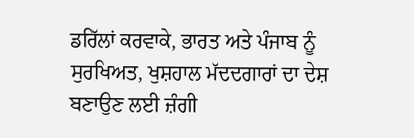ਡਰਿੱਲਾਂ ਕਰਵਾਕੇ, ਭਾਰਤ ਅਤੇ ਪੰਜਾਬ ਨੂੰ ਸੁਰਖਿਅਤ, ਖੁਸ਼ਹਾਲ ਮੱਦਦਗਾਰਾਂ ਦਾ ਦੇਸ਼ ਬਣਾਉਣ ਲਈ ਜ਼ੰਗੀ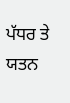ਪੱਧਰ ਤੇ ਯਤਨ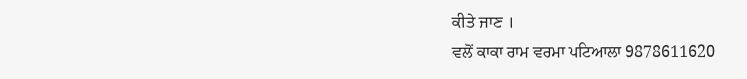ਕੀਤੇ ਜਾਣ ।
ਵਲੋਂ ਕਾਕਾ ਰਾਮ ਵਰਮਾ ਪਟਿਆਲਾ 9878611620